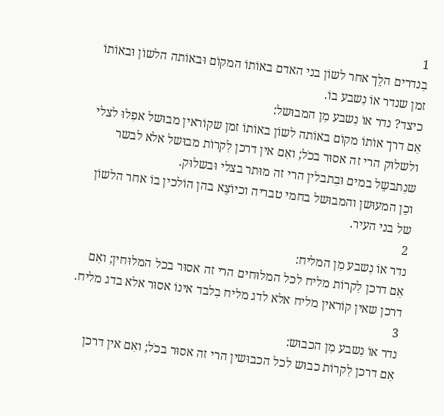1
בִנדרים הלֵך אחר לשוֹן בני האדם באוֹתוֹ המקוֹם וּבאוֹתה הלשוֹן וּבאוֹתוֹ זמן שנדר אוֹ נִשבע בוֹ.
כיצד? נדר אוֹ נִשבע מִן המבוּשל:
אִם דרך אוֹתוֹ מקוֹם באוֹתה לשוֹן באוֹתוֹ זמן שקוֹראין מבוּשל אפִלוּ לצלי ולשלוּק הרי זה אסוּר בכֹל; ואִם אין דרכן לִקרוֹת מבוּשל אלא לבשר שנִתבשֵל במים וּבִתבלין הרי זה מוּתר בצלי וּבשלוּק.
וכֵן המעוּשן והמבוּשל בחמי טבריה וכיוֹצֵא בהן הוֹלכין בוֹ אחר הלשוֹן של בני העיר.
2
נדר אוֹ נִשבע מִן המליח:
אִם דרכן לִקרוֹת מליח לכל המלוּחים הרי זה אסוּר בכל המלוּחין; ואִם דרכן שאין קוֹראין מליח אלא לדג מליח בִלבד אינוֹ אסוּר אלא בדג מליח.
3
נדר אוֹ נִשבע מִן הכבוּש:
אִם דרכן לִקרוֹת כבוּש לכל הכבוּשין הרי זה אסוּר בכֹל; ואִם אין דרכן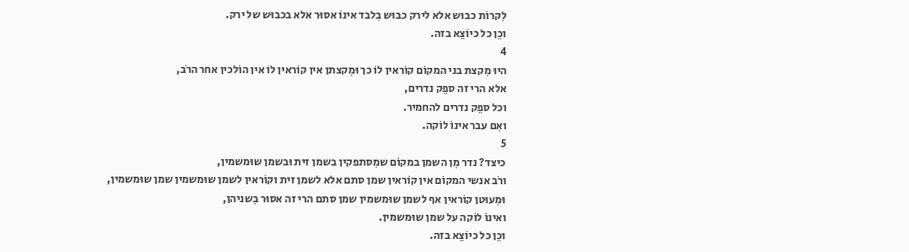לִקרוֹת כבוּש אלא לירק כבוּש בִלבד אינוֹ אסוּר אלא בכבוּש של ירק.
וכֵן כל כיוֹצֵא בזה.
4
היוּ מִקצת בני המקוֹם קוֹראין לוֹ כך וּמִקצתן אין קוֹראין לוֹ אין הוֹלכין אחר הרֹב,
אלא הרי זה ספֵק נדרים,
וכל ספֵק נדרים להחמיר.
ואִם עבר אינוֹ לוֹקה.
5
כיצד? נדר מִן השמן במקוֹם שמִסתפקין בשמן זית וּבשמן שוּמשמין,
ורֹב אנשי המקוֹם אין קוֹראין שמן סתם אלא לשמן זית וקוֹראין לשמן שוּמשמין שמן שוּמשמין,
וּמִעוּטן קוֹראין אף לשמן שוּמשמין שמן סתם הרי זה אסוּר בִשניהן,
ואינוֹ לוֹקה על שמן שוּמשמין.
וכֵן כל כיוֹצֵא בזה.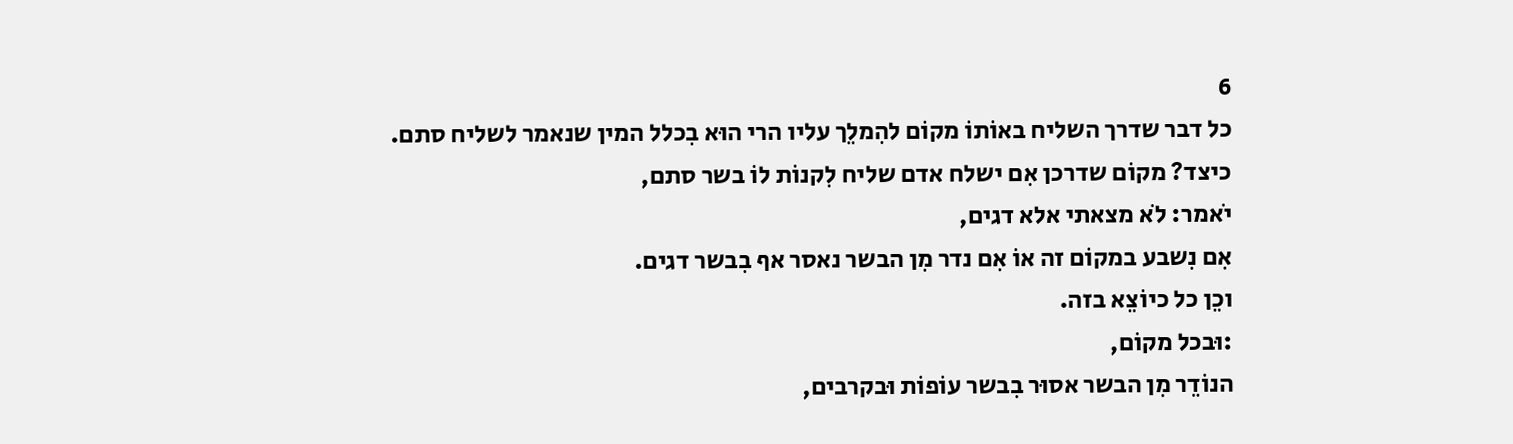6
כל דבר שדרך השליח באוֹתוֹ מקוֹם להִמלֵך עליו הרי הוּא בִכלל המין שנאמר לשליח סתם.
כיצד? מקוֹם שדרכן אִם ישלח אדם שליח לִקנוֹת לוֹ בשר סתם,
יֹאמר: לֹא מצאתי אלא דגים,
אִם נִשבע במקוֹם זה אוֹ אִם נדר מִן הבשר נאסר אף בִבשר דגים.
וכֵן כל כיוֹצֵא בזה.
:וּבכל מקוֹם,
הנוֹדֵר מִן הבשר אסוּר בִבשר עוֹפוֹת וּבקרבים,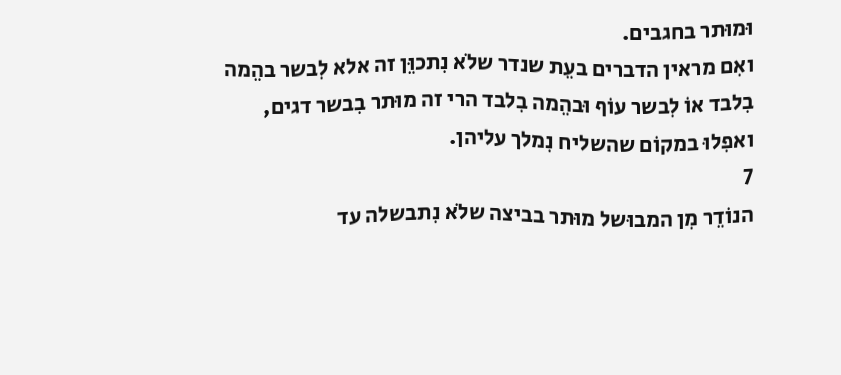וּמוּתר בחגבים.
ואִם מראין הדברים בעֵת שנדר שלֹא נִתכוֵּן זה אלא לִבשר בהֵמה בִלבד אוֹ לִבשר עוֹף וּבהֵמה בִלבד הרי זה מוּתר בִבשר דגים,
ואפִלוּ במקוֹם שהשליח נִמלך עליהן.
7
הנוֹדֵר מִן המבוּשל מוּתר בביצה שלֹא נִתבשלה עד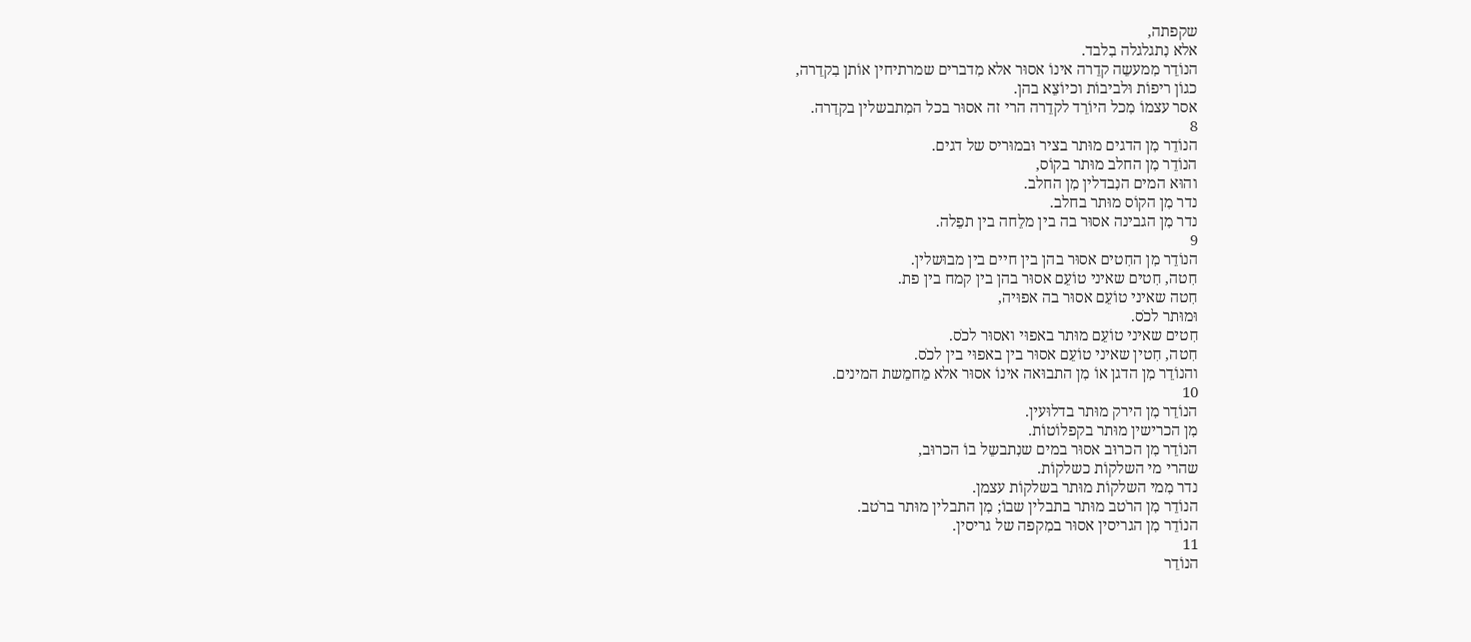שקפתה,
אלא נִתגלגלה בִלבד.
הנוֹדֵר מִמעשֵה קדֵרה אינוֹ אסוּר אלא מִדברים שמרתיחין אוֹתן בִקדֵרה,
כגוֹן ריפוֹת וּלביבוֹת וכיוֹצֵא בהן.
אסר עצמוֹ מִכל היוֹרֵד לקדֵרה הרי זה אסוּר בכל המִתבשלין בקדֵרה.
8
הנוֹדֵר מִן הדגים מוּתר בציר וּבמוּריס של דגים.
הנוֹדֵר מִן החלב מוּתר בקוֹס,
והוּא המים הנִבדלין מִן החלב.
נדר מִן הקוֹס מוּתר בחלב.
נדר מִן הגבינה אסוּר בה בין מלֵחה בין תפֵלה.
9
הנוֹדֵר מִן החִטים אסוּר בהן בין חיים בין מבוּשלין.
חִטה, חִטים שאיני טוֹעֵם אסוּר בהן בין קמח בין פת.
חִטה שאיני טוֹעֵם אסוּר בה אפוּיה,
וּמוּתר לכֹס.
חִטים שאיני טוֹעֵם מוּתר באפוּי ואסוּר לכֹס.
חִטה, חִטין שאיני טוֹעֵם אסוּר בין באפוּי בין לכֹס.
והנוֹדֵר מִן הדגן אוֹ מִן התבוּאה אינוֹ אסוּר אלא מֵחמֵשת המינים.
10
הנוֹדֵר מִן הירק מוּתר בדלוּעין.
מִן הכרישין מוּתר בקפלוֹטוֹת.
הנוֹדֵר מִן הכרוּב אסוּר במים שנִתבשֵל בוֹ הכרוּב,
שהרי מי השלקוֹת כשלקוֹת.
נדר מִמי השלקוֹת מוּתר בשלקוֹת עצמן.
הנוֹדֵר מִן הרֹטב מוּתר בתבלין שבוֹ; מִן התבלין מוּתר ברֹטב.
הנוֹדֵר מִן הגריסין אסוּר במִקפה של גריסין.
11
הנוֹדֵר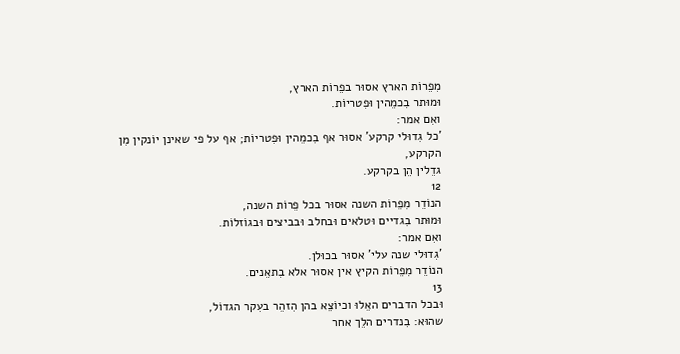מִפֵרוֹת הארץ אסוּר בפֵרוֹת הארץ,
וּמוּתר בִכמֵהין וּפִטריוֹת.
ואִם אמר:
'כל גִדוּלי קרקע' אסוּר אף בִכמֵהין וּפִטריוֹת; אף על פי שאינן יוֹנקין מִן הקרקע,
גדֵלין הֵן בקרקע.
12
הנוֹדֵר מִפֵרוֹת השנה אסוּר בכל פֵרוֹת השנה,
וּמוּתר בִגדיים וּטלאים וּבחלב וּבביצים וּבגוֹזלוֹת.
ואִם אמר:
'גִדוּלי שנה עלי' אסוּר בכוּלן.
הנוֹדֵר מִפֵרוֹת הקיץ אין אסוּר אלא בִתאֵנים.
13
וּבכל הדברים האֵלוּ וכיוֹצֵא בהן הִזהֵר בעִקר הגדוֹל,
שהוּא: בִנדרים הלֵך אחר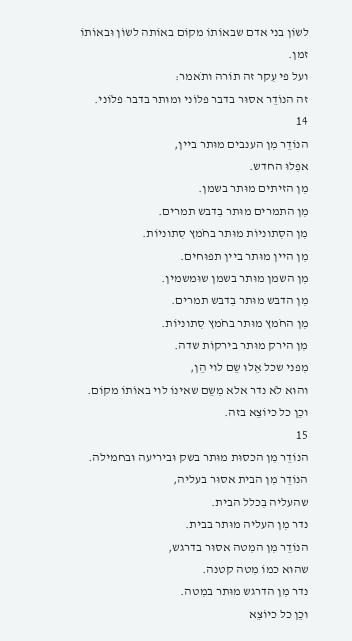לשוֹן בני אדם שבאוֹתוֹ מקוֹם באוֹתה לשוֹן וּבאוֹתוֹ זמן.
ועל פי עִקר זה תוֹרה ותֹאמר:
זה הנוֹדֵר אסוּר בדבר פלוֹני וּמוּתר בדבר פלוֹני.
14
הנוֹדֵר מִן הענבים מוּתר ביין,
אפִלוּ החדש.
מִן הזיתים מוּתר בשמן.
מִן התמרים מוּתר בִדבש תמרים.
מִן הסִתוניוֹת מוּתר בחֹמץ סִתוניוֹת.
מִן היין מוּתר ביין תפוּחים.
מִן השמן מוּתר בשמן שוּמשמין.
מִן הדבש מוּתר בִדבש תמרים.
מִן החֹמץ מוּתר בחֹמץ סִתוניוֹת.
מִן הירק מוּתר בירקוֹת שדה.
מִפני שכל אֵלוּ שֵם לוי הֵן,
והוּא לֹא נדר אלא מִשֵם שאינוֹ לוי באוֹתוֹ מקוֹם.
וכֵן כל כיוֹצֵא בזה.
15
הנוֹדֵר מִן הכסוּת מוּתר בשק וּביריעה וּבחמילה.
הנוֹדֵר מִן הבית אסוּר בעליה,
שהעליה בִכלל הבית.
נדר מִן העליה מוּתר בבית.
הנוֹדֵר מִן המִטה אסוּר בדרגש,
שהוּא כמוֹ מִטה קטנה.
נדר מִן הדרגש מוּתר במִטה.
וכֵן כל כיוֹצֵא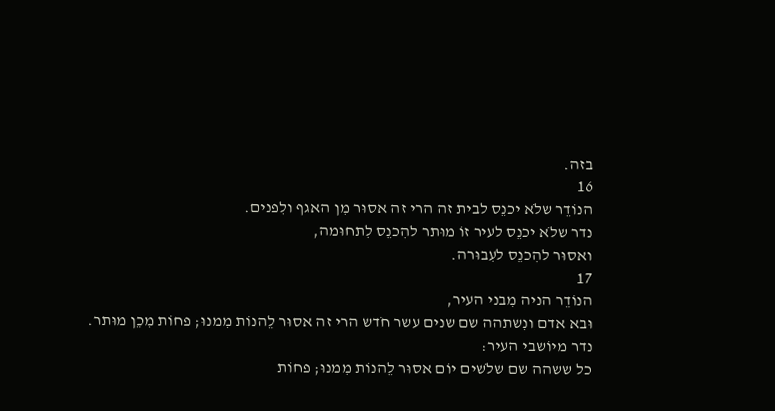בזה.
16
הנוֹדֵר שלֹא יכנֵס לבית זה הרי זה אסוּר מִן האגף ולִפנים.
נדר שלֹא יכנֵס לעיר זוֹ מוּתר להִכנֵס לִתחוּמה,
ואסוּר להִכנֵס לעִבוּרה.
17
הנוֹדֵר הניה מִבני העיר,
וּבא אדם ונִשתהה שם שנים עשר חֹדש הרי זה אסוּר לֵהנוֹת מִמנוּ; פחוֹת מִכֵן מוּתר.
נדר מיוֹשבי העיר:
כל ששהה שם שלֹשים יוֹם אסוּר לֵהנוֹת מִמנוּ; פחוֹת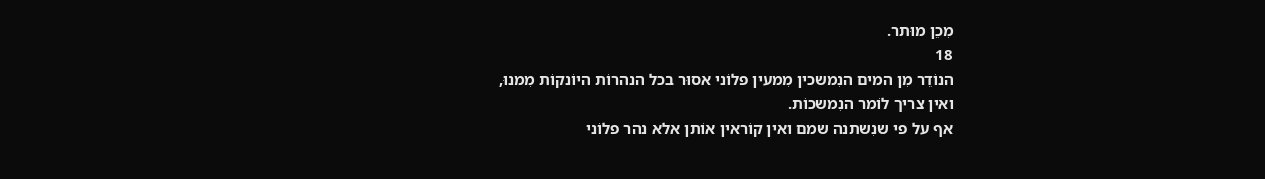מִכֵן מוּתר.
18
הנוֹדֵר מִן המים הנִמשכין מִמעין פלוֹני אסוּר בכל הנהרוֹת היוֹנקוֹת מִמנוּ,
ואין צריך לוֹמר הנִמשכוֹת.
אף על פי שנִשתנה שמם ואין קוֹראין אוֹתן אלא נהר פלוֹני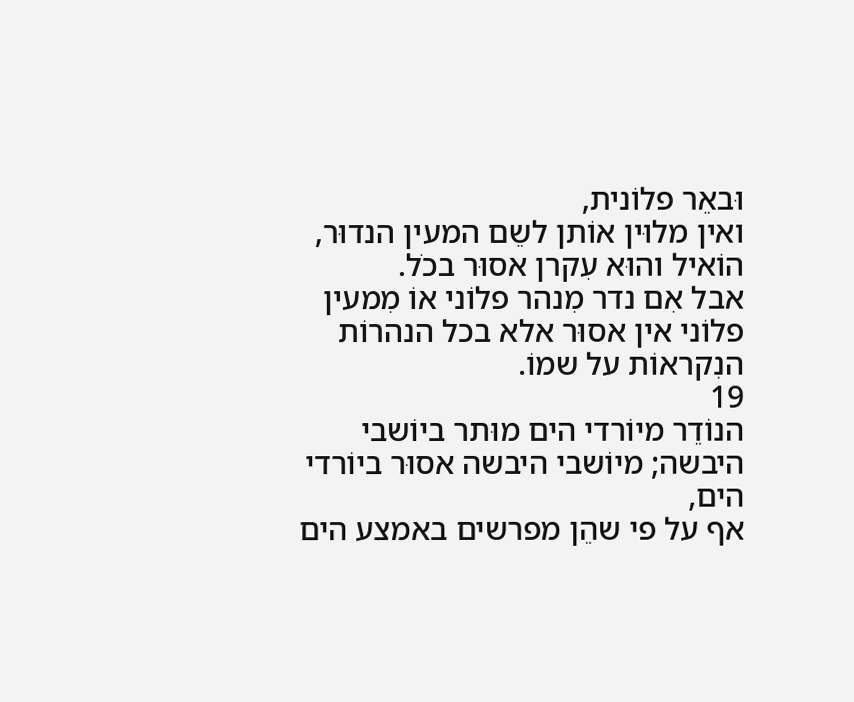וּבאֵר פלוֹנית,
ואין מלוּין אוֹתן לשֵם המעין הנדוּר,
הוֹאיל והוּא עִקרן אסוּר בכֹל.
אבל אִם נדר מִנהר פלוֹני אוֹ מִמעין פלוֹני אין אסוּר אלא בכל הנהרוֹת הנִקראוֹת על שמוֹ.
19
הנוֹדֵר מיוֹרדי הים מוּתר ביוֹשבי היבשה; מיוֹשבי היבשה אסוּר ביוֹרדי הים,
אף על פי שהֵן מפרשים באמצע הים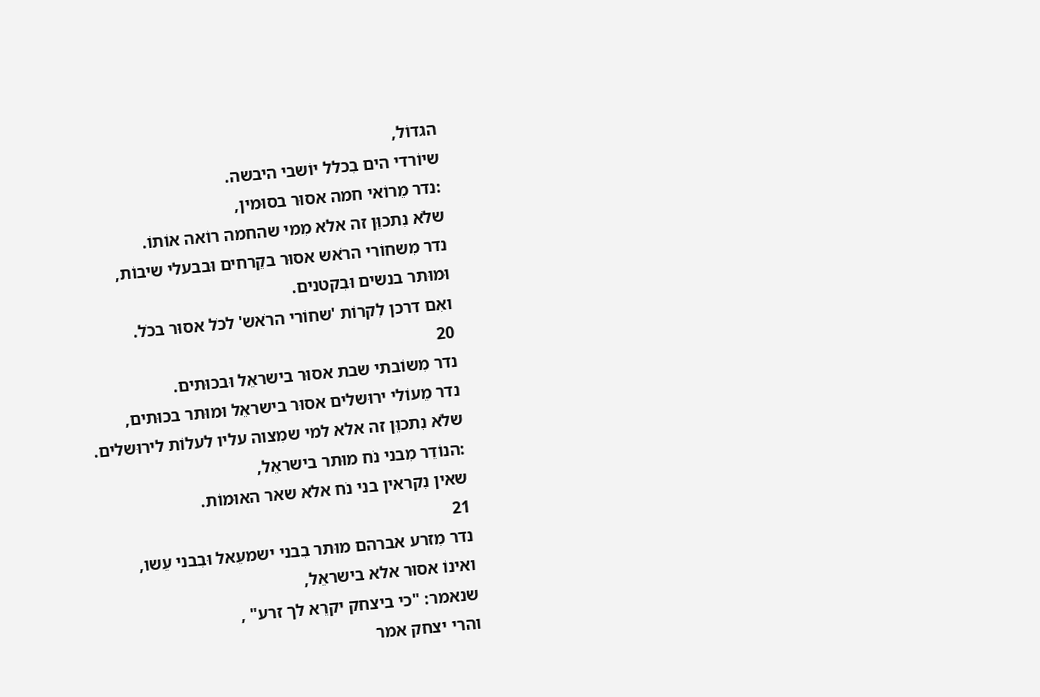הגדוֹל,
שיוֹרדי הים בִכלל יוֹשבי היבשה.
:נדר מֵרוֹאי חמה אסוּר בסוּמין,
שלֹא נִתכוֵּן זה אלא מִמי שהחמה רוֹאה אוֹתוֹ.
נדר מִשחוֹרי הרֹאש אסוּר בקֵרחים וּבבעלי שיבוֹת,
וּמוּתר בנשים וּבִקטנים.
ואִם דרכן לִקרוֹת 'שחוֹרי הרֹאש' לכֹל אסוּר בכֹל.
20
נדר מִשוֹבתי שבת אסוּר בישראֵל וּבכוּתים.
נדר מֵעוֹלי ירוּשלים אסוּר בישראֵל וּמוּתר בכוּתים,
שלֹא נִתכוֵּן זה אלא למי שמִצוה עליו לעלוֹת לירוּשלים.
:הנוֹדֵר מִבני נֹח מוּתר בישראֵל,
שאין נִקראין בני נֹח אלא שאר האוּמוֹת.
21
נדר מִזרע אברהם מוּתר בִבני ישמעֵאל וּבִבני עֵשו,
ואינוֹ אסוּר אלא בישראֵל,
שנאמר: "כי ביצחק יקרֵא לך זרע" ,
והרי יצחק אמר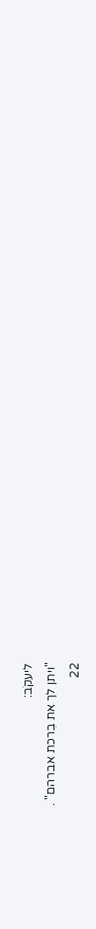ליעקֹב:
"ויתן לך את בִרכת אברהם" .
22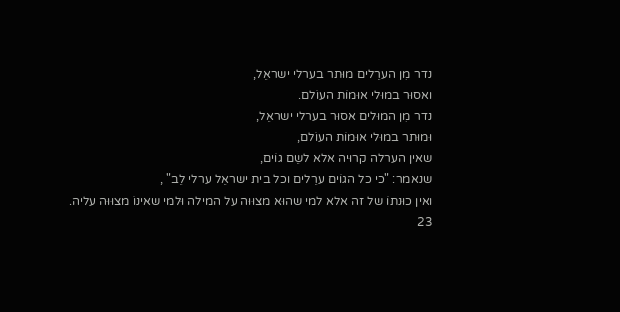נדר מִן הערֵלים מוּתר בערלי ישראֵל,
ואסוּר במוּלי אוּמוֹת העוֹלם.
נדר מִן המוּלים אסוּר בערלי ישראֵל,
וּמוּתר במוּלי אוּמוֹת העוֹלם,
שאין הערלה קרוּיה אלא לשֵם גוֹים,
שנאמר: "כי כל הגוֹים ערֵלים וכל בית ישראֵל ערלי לֵב" ,
ואין כוּנתוֹ של זה אלא למי שהוּא מצוּוּה על המילה וּלמי שאינוֹ מצוּוּה עליה.
23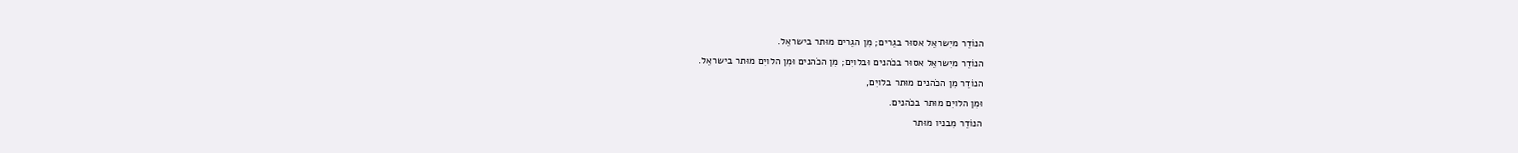הנוֹדֵר מיִשראֵל אסוּר בגֵרים; מִן הגֵרים מוּתר בישראֵל.
הנוֹדֵר מיִשראֵל אסוּר בכֹהנים וּבלויִם; מִן הכֹהנים וּמִן הלויִם מוּתר בישראֵל.
הנוֹדֵר מִן הכֹהנים מוּתר בלויִם,
וּמִן הלויִם מוּתר בכֹהנים.
הנוֹדֵר מִבניו מוּתר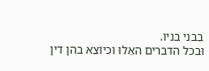בִבני בניו.
וּבכל הדברים האֵלוּ וכיוֹצֵא בהן דין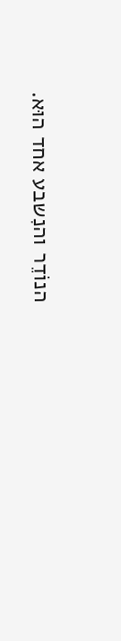הנוֹדֵר והנִשבע אחד הוּא.